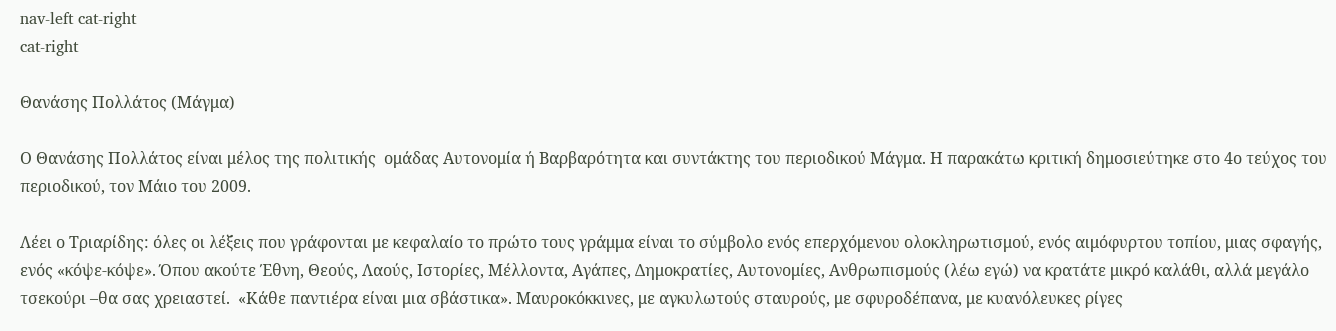nav-left cat-right
cat-right

Θανάσης Πολλάτος (Μάγμα)

Ο Θανάσης Πολλάτος είναι μέλος της πολιτικής  ομάδας Αυτονομία ή Βαρβαρότητα και συντάκτης του περιοδικού Μάγμα. Η παρακάτω κριτική δημοσιεύτηκε στο 4ο τεύχος του περιοδικού, τον Μάιο του 2009.

Λέει ο Τριαρίδης: όλες οι λέξεις που γράφονται με κεφαλαίο το πρώτο τους γράμμα είναι το σύμβολο ενός επερχόμενου ολοκληρωτισμού, ενός αιμόφυρτου τοπίου, μιας σφαγής, ενός «κόψε-κόψε». Όπου ακούτε Έθνη, Θεούς, Λαούς, Ιστορίες, Μέλλοντα, Αγάπες, Δημοκρατίες, Αυτονομίες, Ανθρωπισμούς (λέω εγώ) να κρατάτε μικρό καλάθι, αλλά μεγάλο τσεκούρι –θα σας χρειαστεί.  «Κάθε παντιέρα είναι μια σβάστικα». Μαυροκόκκινες, με αγκυλωτούς σταυρούς, με σφυροδέπανα, με κυανόλευκες ρίγες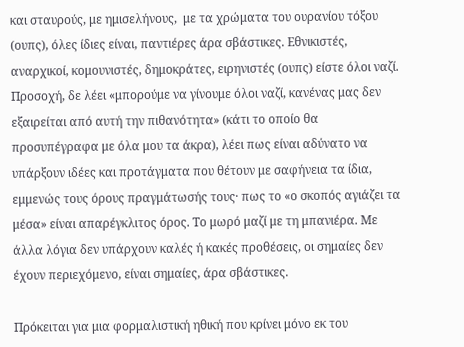και σταυρούς, με ημισελήνους,  με τα χρώματα του ουρανίου τόξου (ουπς), όλες ίδιες είναι, παντιέρες άρα σβάστικες. Εθνικιστές, αναρχικοί, κομουνιστές, δημοκράτες, ειρηνιστές (ουπς) είστε όλοι ναζί. Προσοχή, δε λέει «μπορούμε να γίνουμε όλοι ναζί, κανένας μας δεν εξαιρείται από αυτή την πιθανότητα» (κάτι το οποίο θα προσυπέγραφα με όλα μου τα άκρα), λέει πως είναι αδύνατο να υπάρξουν ιδέες και προτάγματα που θέτουν με σαφήνεια τα ίδια, εμμενώς τους όρους πραγμάτωσής τους· πως το «ο σκοπός αγιάζει τα μέσα» είναι απαρέγκλιτος όρος. Το μωρό μαζί με τη μπανιέρα. Με άλλα λόγια δεν υπάρχουν καλές ή κακές προθέσεις, οι σημαίες δεν έχουν περιεχόμενο, είναι σημαίες, άρα σβάστικες.

Πρόκειται για μια φορμαλιστική ηθική που κρίνει μόνο εκ του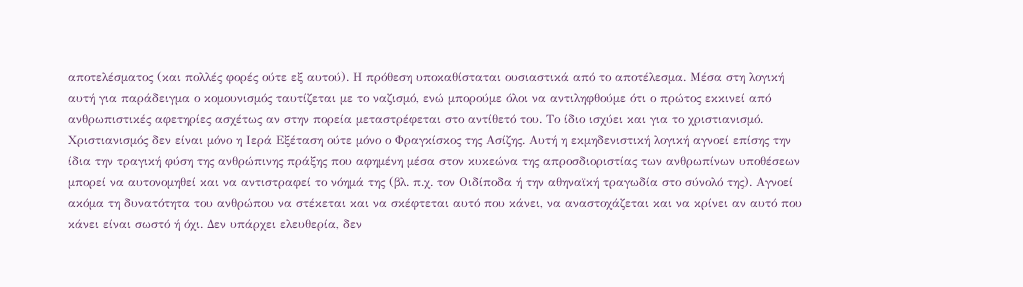αποτελέσματος (και πολλές φορές ούτε εξ αυτού). Η πρόθεση υποκαθίσταται ουσιαστικά από το αποτέλεσμα. Μέσα στη λογική αυτή για παράδειγμα ο κομουνισμός ταυτίζεται με το ναζισμό, ενώ μπορούμε όλοι να αντιληφθούμε ότι ο πρώτος εκκινεί από ανθρωπιστικές αφετηρίες ασχέτως αν στην πορεία μεταστρέφεται στο αντίθετό του. Το ίδιο ισχύει και για το χριστιανισμό. Χριστιανισμός δεν είναι μόνο η Ιερά Εξέταση ούτε μόνο ο Φραγκίσκος της Ασίζης. Αυτή η εκμηδενιστική λογική αγνοεί επίσης την ίδια την τραγική φύση της ανθρώπινης πράξης που αφημένη μέσα στον κυκεώνα της απροσδιοριστίας των ανθρωπίνων υποθέσεων μπορεί να αυτονομηθεί και να αντιστραφεί το νόημά της (βλ. π.χ. τον Οιδίποδα ή την αθηναϊκή τραγωδία στο σύνολό της). Αγνοεί ακόμα τη δυνατότητα του ανθρώπου να στέκεται και να σκέφτεται αυτό που κάνει, να αναστοχάζεται και να κρίνει αν αυτό που κάνει είναι σωστό ή όχι. Δεν υπάρχει ελευθερία, δεν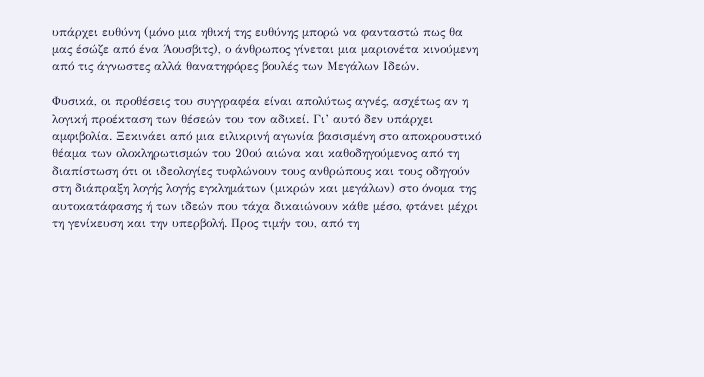υπάρχει ευθύνη (μόνο μια ηθική της ευθύνης μπορώ να φανταστώ πως θα μας έσώζε από ένα Άουσβιτς), ο άνθρωπος γίνεται μια μαριονέτα κινούμενη από τις άγνωστες αλλά θανατηφόρες βουλές των Μεγάλων Ιδεών.

Φυσικά, οι προθέσεις του συγγραφέα είναι απολύτως αγνές, ασχέτως αν η λογική προέκταση των θέσεών του τον αδικεί. Γι’ αυτό δεν υπάρχει αμφιβολία. Ξεκινάει από μια ειλικρινή αγωνία βασισμένη στο αποκρουστικό θέαμα των ολοκληρωτισμών του 20ού αιώνα και καθοδηγούμενος από τη διαπίστωση ότι οι ιδεολογίες τυφλώνουν τους ανθρώπους και τους οδηγούν στη διάπραξη λογής λογής εγκλημάτων (μικρών και μεγάλων) στο όνομα της αυτοκατάφασης ή των ιδεών που τάχα δικαιώνουν κάθε μέσο, φτάνει μέχρι τη γενίκευση και την υπερβολή. Προς τιμήν του, από τη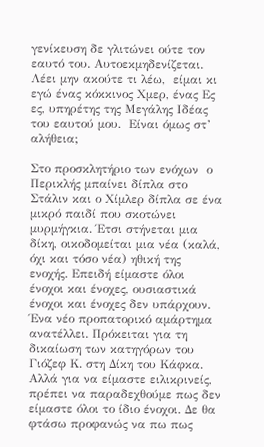γενίκευση δε γλιτώνει ούτε τον εαυτό του. Αυτοεκμηδενίζεται. Λέει μην ακούτε τι λέω,  είμαι κι εγώ ένας κόκκινος Χμερ, ένας Ες ες, υπηρέτης της Μεγάλης Ιδέας του εαυτού μου.  Είναι όμως στ’ αλήθεια;

Στο προσκλητήριο των ενόχων  ο Περικλής μπαίνει δίπλα στο Στάλιν και ο Χίμλερ δίπλα σε ένα μικρό παιδί που σκοτώνει μυρμήγκια. Έτσι στήνεται μια δίκη, οικοδομείται μια νέα (καλά, όχι και τόσο νέα) ηθική της ενοχής. Επειδή είμαστε όλοι ένοχοι και ένοχες, ουσιαστικά ένοχοι και ένοχες δεν υπάρχουν. Ένα νέο προπατορικό αμάρτημα ανατέλλει. Πρόκειται για τη δικαίωση των κατηγόρων του Γιόζεφ Κ. στη Δίκη του Κάφκα. Αλλά για να είμαστε ειλικρινείς, πρέπει να παραδεχθούμε πως δεν είμαστε όλοι το ίδιο ένοχοι. Δε θα φτάσω προφανώς να πω πως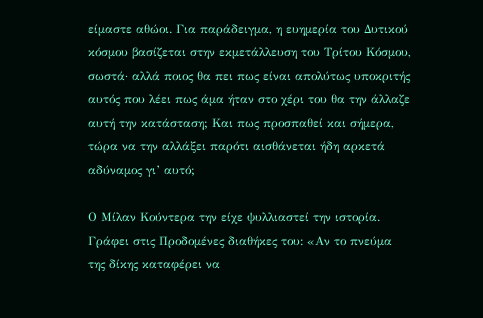είμαστε αθώοι. Για παράδειγμα, η ευημερία του Δυτικού κόσμου βασίζεται στην εκμετάλλευση του Τρίτου Κόσμου, σωστά· αλλά ποιος θα πει πως είναι απολύτως υποκριτής αυτός που λέει πως άμα ήταν στο χέρι του θα την άλλαζε αυτή την κατάσταση; Και πως προσπαθεί και σήμερα, τώρα να την αλλάξει παρότι αισθάνεται ήδη αρκετά αδύναμος γι’ αυτό;

Ο Μίλαν Κούντερα την είχε ψυλλιαστεί την ιστορία. Γράφει στις Προδομένες διαθήκες του: «Αν το πνεύμα της δίκης καταφέρει να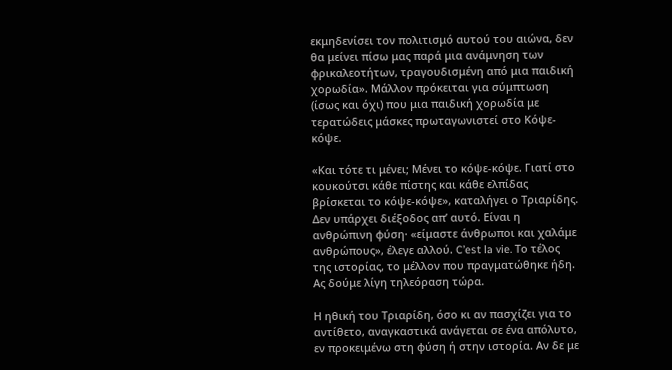εκμηδενίσει τον πολιτισμό αυτού του αιώνα, δεν θα μείνει πίσω μας παρά μια ανάμνηση των φρικαλεοτήτων, τραγουδισμένη από μια παιδική χορωδία». Μάλλον πρόκειται για σύμπτωση (ίσως και όχι) που μια παιδική χορωδία με τερατώδεις μάσκες πρωταγωνιστεί στο Κόψε-κόψε.

«Και τότε τι μένει; Μένει το κόψε-κόψε. Γιατί στο κουκούτσι κάθε πίστης και κάθε ελπίδας βρίσκεται το κόψε-κόψε», καταλήγει ο Τριαρίδης. Δεν υπάρχει διέξοδος απ’ αυτό. Είναι η ανθρώπινη φύση· «είμαστε άνθρωποι και χαλάμε ανθρώπους», έλεγε αλλού. C’est la vie. Το τέλος της ιστορίας, το μέλλον που πραγματώθηκε ήδη. Ας δούμε λίγη τηλεόραση τώρα.

Η ηθική του Τριαρίδη, όσο κι αν πασχίζει για το αντίθετο, αναγκαστικά ανάγεται σε ένα απόλυτο, εν προκειμένω στη φύση ή στην ιστορία. Αν δε με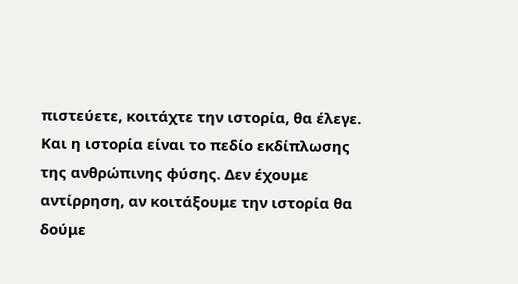πιστεύετε, κοιτάχτε την ιστορία, θα έλεγε. Και η ιστορία είναι το πεδίο εκδίπλωσης της ανθρώπινης φύσης. Δεν έχουμε αντίρρηση, αν κοιτάξουμε την ιστορία θα δούμε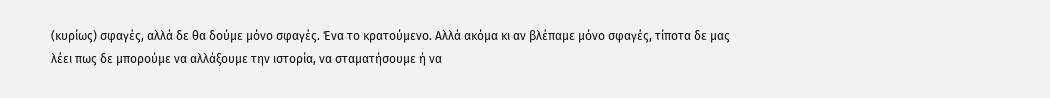(κυρίως) σφαγές, αλλά δε θα δούμε μόνο σφαγές. Ένα το κρατούμενο. Αλλά ακόμα κι αν βλέπαμε μόνο σφαγές, τίποτα δε μας λέει πως δε μπορούμε να αλλάξουμε την ιστορία, να σταματήσουμε ή να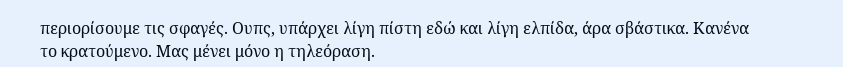περιορίσουμε τις σφαγές. Ουπς, υπάρχει λίγη πίστη εδώ και λίγη ελπίδα, άρα σβάστικα. Κανένα το κρατούμενο. Μας μένει μόνο η τηλεόραση.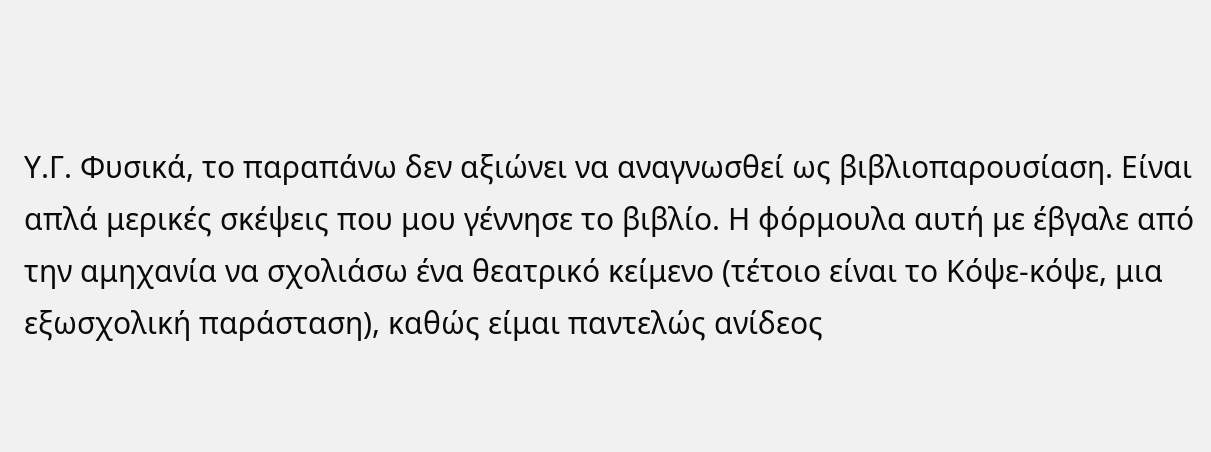Υ.Γ. Φυσικά, το παραπάνω δεν αξιώνει να αναγνωσθεί ως βιβλιοπαρουσίαση. Είναι απλά μερικές σκέψεις που μου γέννησε το βιβλίο. Η φόρμουλα αυτή με έβγαλε από την αμηχανία να σχολιάσω ένα θεατρικό κείμενο (τέτοιο είναι το Κόψε-κόψε, μια εξωσχολική παράσταση), καθώς είμαι παντελώς ανίδεος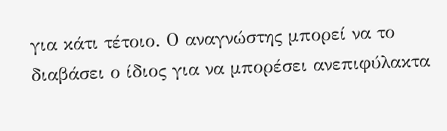για κάτι τέτοιο. Ο αναγνώστης μπορεί να το διαβάσει ο ίδιος για να μπορέσει ανεπιφύλακτα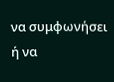να συμφωνήσει ή να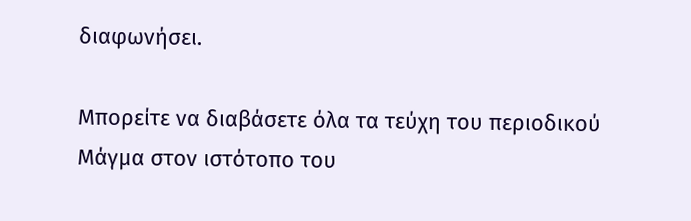διαφωνήσει.

Μπορείτε να διαβάσετε όλα τα τεύχη του περιοδικού Μάγμα στον ιστότοπο του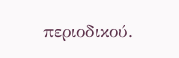περιοδικού.